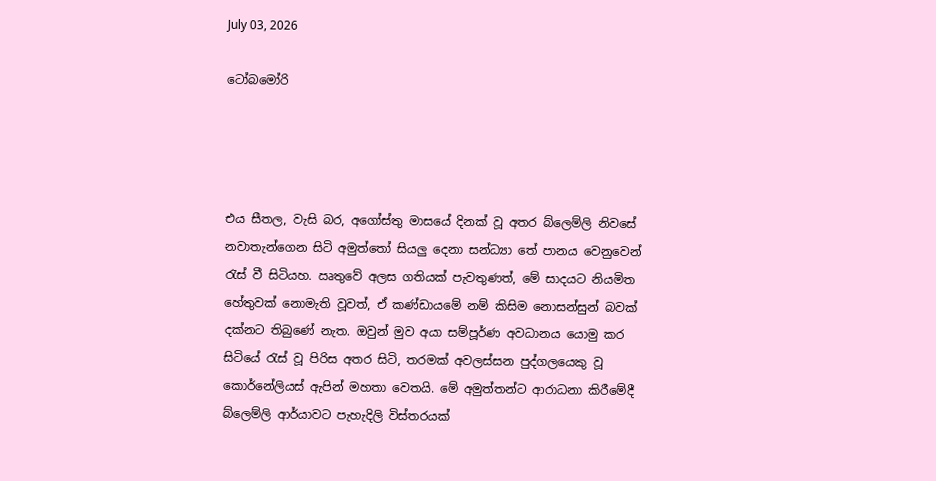July 03, 2026

ටෝබමෝරි




එය සීතල, වැසි බර, අගෝස්තු මාසයේ දිනක් වූ අතර බ්ලෙම්ලි නිවසේ නවාතැන්ගෙන සිටි අමුත්තෝ සියලු දෙනා සන්ධ්‍යා තේ පානය වෙනුවෙන් රැස් වී සිටියහ. ඍතුවේ අලස ගතියක් පැවතුණත්, මේ සාදයට නියමිත හේතුවක් නොමැති වූවත්, ඒ කණ්ඩායමේ නම් කිසිම නොසන්සුන් බවක් දක්නට තිබුණේ නැත. ඔවුන් මුව අයා සම්පූර්ණ අවධානය යොමු කර සිටියේ රැස් වූ පිරිස අතර සිටි, තරමක් අවලස්සන පුද්ගලයෙකු වූ කොර්නේලියස් ඇපින් මහතා වෙතයි. මේ අමුත්තන්ට ආරාධනා කිරීමේදී බ්ලෙම්ලි ආර්යාවට පැහැදිලි විස්තරයක්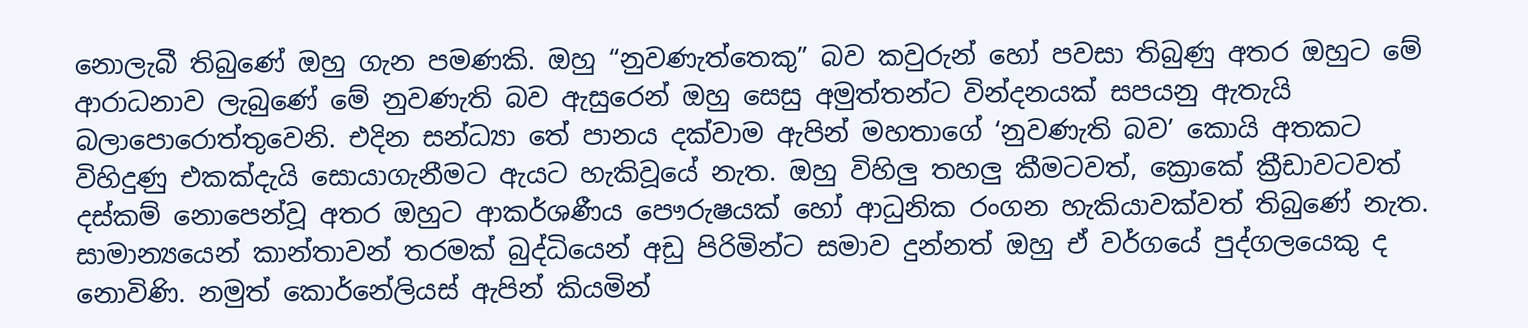නොලැබී තිබුණේ ඔහු ගැන පමණකි. ඔහු “නුවණැත්තෙකු” බව කවුරුන් හෝ පවසා තිබුණු අතර ඔහුට මේ ආරාධනාව ලැබුණේ මේ නුවණැති බව ඇසුරෙන් ඔහු සෙසු අමුත්තන්ට වින්දනයක් සපයනු ඇතැයි බලාපොරොත්තුවෙනි. එදින සන්ධ්‍යා තේ පානය දක්වාම ඇපින් මහතාගේ ‘නුවණැති බව’ කොයි අතකට විහිදුණු එකක්දැයි සොයාගැනීමට ඇයට හැකිවූයේ නැත. ඔහු විහිලු තහලු කීමටවත්, ක්‍රොකේ ක්‍රීඩාවටවත් දස්කම් නොපෙන්වූ අතර ඔහුට ආකර්ශණීය පෞරුෂයක් හෝ ආධුනික රංගන හැකියාවක්වත් තිබුණේ නැත. සාමාන්‍යයෙන් කාන්තාවන් තරමක් බුද්ධියෙන් අඩු පිරිමින්ට සමාව දුන්නත් ඔහු ඒ වර්ගයේ පුද්ගලයෙකු ද නොවිණි. නමුත් කොර්නේලියස් ඇපින් කියමින්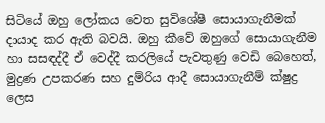සිටියේ ඔහු ලෝකය වෙත සුවිශේෂී සොයාගැනීමක් දායාද කර ඇති බවයි. ඔහු කීවේ ඔහුගේ සොයාගැනීම හා සසඳද්දී ඒ වෙද්දී කරලියේ පැවතුණු වෙඩි බෙහෙත්, මුද්‍රණ උපකරණ සහ දුම්රිය ආදී සොයාගැනීම් ක්ෂුද්‍ර ලෙස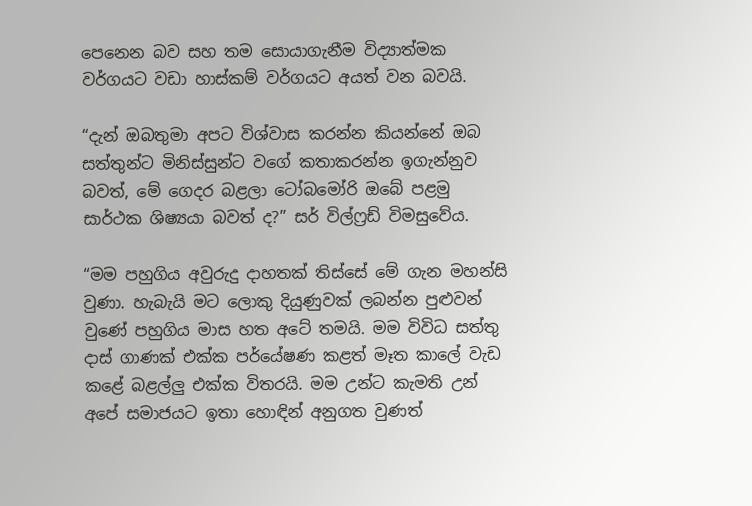පෙනෙන බව සහ තම සොයාගැනීම විද්‍යාත්මක වර්ගයට වඩා හාස්කම් වර්ගයට අයත් වන බවයි.

“දැන් ඔබතුමා අපට විශ්වාස කරන්න කියන්නේ ඔබ සත්තුන්ට මිනිස්සුන්ට වගේ කතාකරන්න ඉගැන්නුව බවත්, මේ ගෙදර බළලා ටෝබමෝරි ඔබේ පළමු සාර්ථක ශිෂ්‍යයා බවත් ද?” සර් විල්ෆ්‍රඩ් විමසුවේය.

“මම පහුගිය අවුරුදු දාහතක් තිස්සේ මේ ගැන මහන්සි වුණා. හැබැයි මට ලොකු දියුණුවක් ලබන්න පුළුවන් වුණේ පහුගිය මාස හත අටේ තමයි. මම විවිධ සත්තු දාස් ගාණක් එක්ක පර්යේෂණ කළත් මෑත කාලේ වැඩ කළේ බළල්ලු එක්ක විතරයි. මම උන්ට කැමති උන් අපේ සමාජයට ඉතා හොඳින් අනුගත වුණත්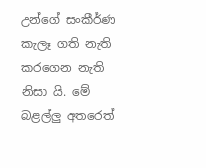උන්ගේ සංකීර්ණ කැලෑ ගති නැති කරගෙන නැති නිසා යි. මේ බළල්ලු අතරෙත්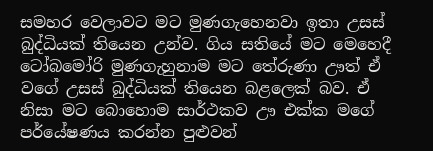සමහර වෙලාවට මට මුණගැහෙනවා ඉතා උසස් බුද්ධියක් තියෙන උන්ව. ගිය සතියේ මට මෙහෙදී ටෝබමෝරි මුණගැහුනාම මට තේරුණා ඌත් ඒ වගේ උසස් බුද්ධියක් තියෙන බළලෙක් බව. ඒ නිසා මට බොහොම සාර්ථකව ඌ එක්ක මගේ පර්යේෂණය කරන්න පුළුවන්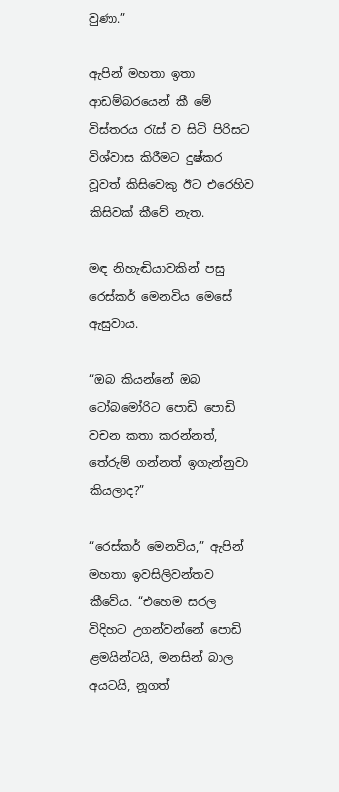වුණා.”

ඇපින් මහතා ඉතා ආඩම්බරයෙන් කී මේ විස්තරය රැස් ව සිටි පිරිසට විශ්වාස කිරීමට දුෂ්කර වූවත් කිසිවෙකු ඊට එරෙහිව කිසිවක් කීවේ නැත.

මඳ නිහැඬියාවකින් පසු රෙස්කර් මෙනවිය මෙසේ ඇසුවාය.

“ඔබ කියන්නේ ඔබ ටෝබමෝරිට පොඩි පොඩි වචන කතා කරන්නත්, තේරුම් ගන්නත් ඉගැන්නුවා කියලාද?”

“රෙස්කර් මෙනවිය,” ඇපින් මහතා ඉවසිලිවන්තව කීවේය. “එහෙම සරල විදිහට උගන්වන්නේ පොඩි ළමයින්ටයි, මනසින් බාල අයටයි, නූගත්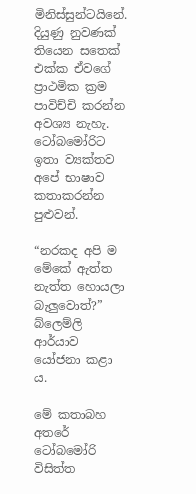මිනිස්සුන්ටයිනේ. දියුණු නුවණක් තියෙන සතෙක් එක්ක ඒවගේ ප්‍රාථමික ක්‍රම පාවිච්චි කරන්න අවශ්‍ය නැහැ. ටෝබමෝරිට ඉතා ව්‍යක්තව අපේ භාෂාව කතාකරන්න පුළුවන්.

“නරකද අපි ම මේකේ ඇත්ත නැත්ත හොයලා බැලුවොත්?” බ්ලෙම්ලි ආර්යාව යෝජනා කළා ය.

මේ කතාබහ අතරේ ටෝබමෝරි විසිත්ත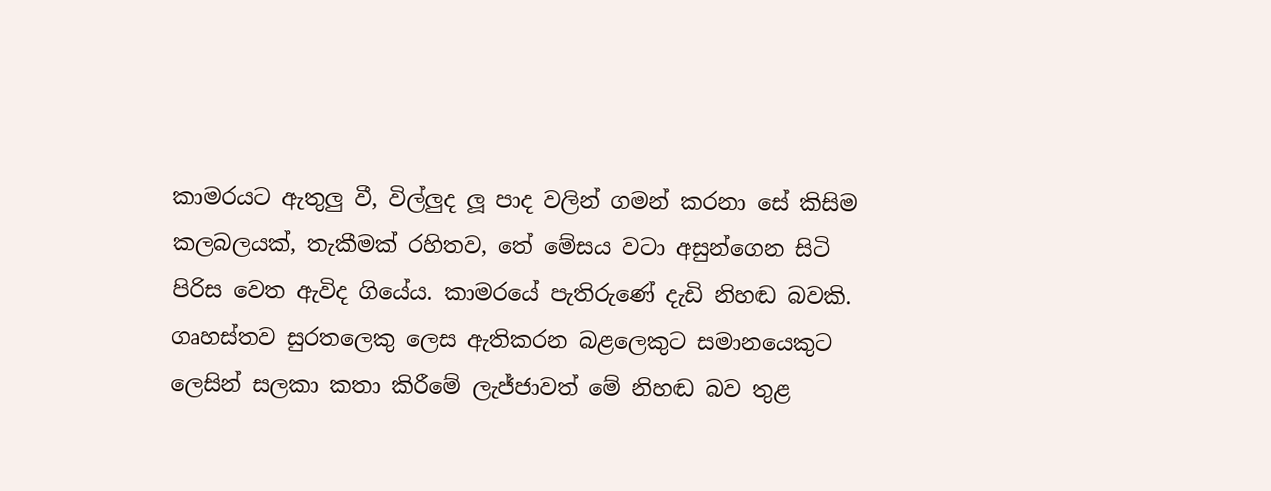කාමරයට ඇතුලු වී, විල්ලුද ලූ පාද වලින් ගමන් කරනා සේ කිසිම කලබලයක්, තැකීමක් රහිතව, තේ මේසය වටා අසුන්ගෙන සිටි පිරිස වෙත ඇවිද ගියේය. කාමරයේ පැතිරුණේ දැඩි නිහඬ බවකි. ගෘහස්තව සුරතලෙකු ලෙස ඇතිකරන බළලෙකුට සමානයෙකුට ලෙසින් සලකා කතා කිරීමේ ලැජ්ජාවත් මේ නිහඬ බව තුළ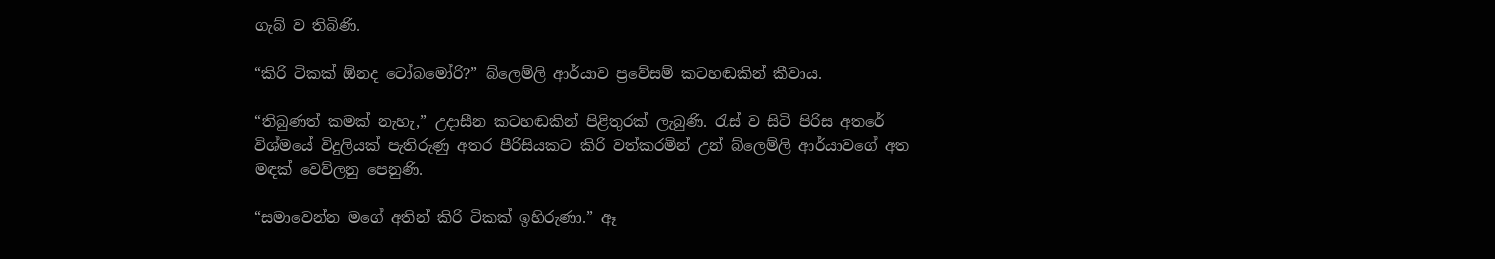ගැබ් ව තිබිණි.

“කිරි ටිකක් ඕනද ටෝබමෝරි?” බ්ලෙම්ලි ආර්යාව ප්‍රවේසම් කටහඬකින් කීවාය.

“තිබුණත් කමක් නැහැ,” උදාසීන කටහඬකින් පිළිතුරක් ලැබුණි. රැස් ව සිටි පිරිස අතරේ විශ්මයේ විදුලියක් පැතිරුණු අතර පීරිසියකට කිරි වත්කරමින් උන් බ්ලෙම්ලි ආර්යාවගේ අත මඳක් වෙව්ලනු පෙනුණි.

“සමාවෙන්න මගේ අතින් කිරි ටිකක් ඉහිරුණා.” ඈ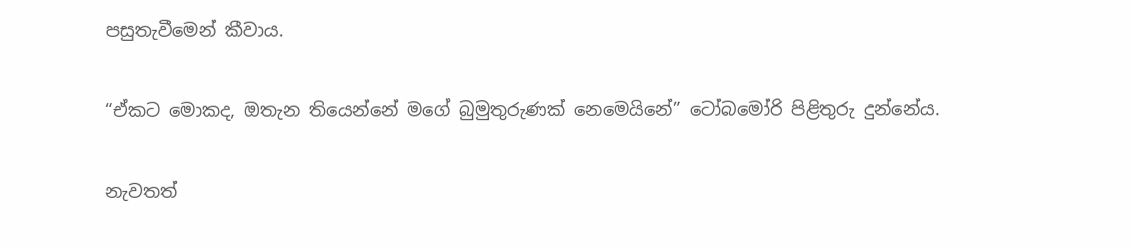පසුතැවීමෙන් කීවාය.

“ඒකට මොකද, ඔතැන තියෙන්නේ මගේ බුමුතුරුණක් නෙමෙයිනේ” ටෝබමෝරි පිළිතුරු දුන්නේය.

නැවතත්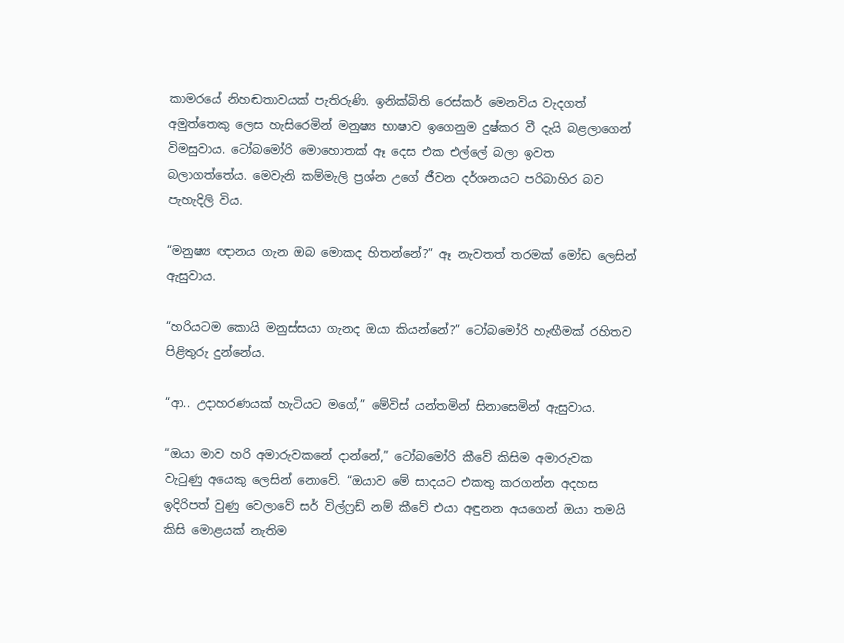කාමරයේ නිහඬතාවයක් පැතිරුණි. ඉනික්බිති රෙස්කර් මෙනවිය වැදගත් අමුත්තෙකු ලෙස හැසිරෙමින් මනුෂ්‍ය භාෂාව ඉගෙනුම දුෂ්කර වී දැයි බළලාගෙන් විමසුවාය. ටෝබමෝරි මොහොතක් ඈ දෙස එක එල්ලේ බලා ඉවත බලාගත්තේය. මෙවැනි කම්මැලි ප්‍රශ්න උගේ ජීවන දර්ශනයට පරිබාහිර බව පැහැදිලි විය.

“මනුෂ්‍ය ඥානය ගැන ඔබ මොකද හිතන්නේ?” ඈ නැවතත් තරමක් මෝඩ ලෙසින් ඇසුවාය.

“හරියටම කොයි මනුස්සයා ගැනද ඔයා කියන්නේ?” ටෝබමෝරි හැඟීමක් රහිතව පිළිතුරු දුන්නේය.

“ආ.. උදාහරණයක් හැටියට මගේ,” මේවිස් යන්තමින් සිනාසෙමින් ඇසුවාය.

“ඔයා මාව හරි අමාරුවකනේ දාන්නේ,” ටෝබමෝරි කීවේ කිසිම අමාරුවක වැටුණු අයෙකු ලෙසින් නොවේ. “ඔයාව මේ සාදයට එකතු කරගන්න අදහස ඉදිරිපත් වුණු වෙලාවේ සර් විල්ෆ්‍රඩ් නම් කීවේ එයා අඳුනන අයගෙන් ඔයා තමයි කිසි මොළයක් නැතිම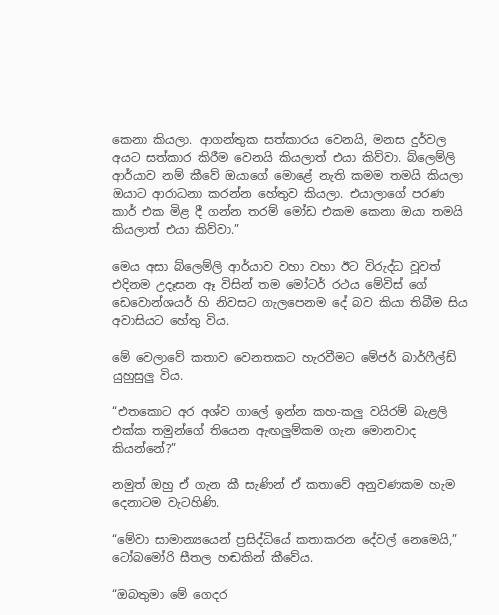කෙනා කියලා. ආගන්තුක සත්කාරය වෙනයි, මනස දුර්වල අයට සත්කාර කිරීම වෙනයි කියලාත් එයා කිව්වා. බ්ලෙම්ලි ආර්යාව නම් කීවේ ඔයාගේ මොළේ නැති කමම තමයි කියලා ඔයාට ආරාධනා කරන්න හේතුව කියලා. එයාලාගේ පරණ කාර් එක මිළ දී ගන්න තරම් මෝඩ එකම කෙනා ඔයා තමයි කියලාත් එයා කිව්වා.”

මෙය අසා බ්ලෙම්ලි ආර්යාව වහා වහා ඊට විරුද්ධ වූවත් එදිනම උදෑසන ඈ විසින් තම මෝටර් රථය මේවිස් ගේ ඩෙවොන්ශයර් හි නිවසට ගැලපෙනම දේ බව කියා තිබීම සිය අවාසියට හේතු විය.

මේ වෙලාවේ කතාව වෙනතකට හැරවීමට මේජර් බාර්ෆීල්ඩ් යුහුසුලු විය.

“එතකොට අර අශ්ව ගාලේ ඉන්න කහ-කලු වයිරම් බැළලි එක්ක තමුන්ගේ තියෙන ඇඟලුම්කම ගැන මොනවාද කියන්නේ?”

නමුත් ඔහු ඒ ගැන කී සැණින් ඒ කතාවේ අනුවණකම හැම දෙනාටම වැටහිණි.

“මේවා සාමාන්‍යයෙන් ප්‍රසිද්ධියේ කතාකරන දේවල් නෙමෙයි,” ටෝබමෝරි සීතල හඬකින් කීවේය.

“ඔබතුමා මේ ගෙදර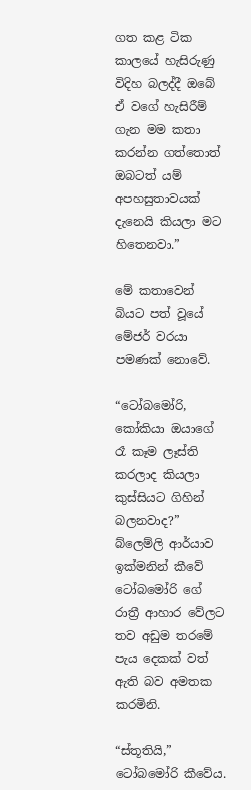ගත කළ ටික කාලයේ හැසිරුණු විදිහ බලද්දී ඔබේ ඒ වගේ හැසිරීම් ගැන මම කතා කරන්න ගත්තොත් ඔබටත් යම් අපහසුතාවයක් දැනෙයි කියලා මට හිතෙනවා.”

මේ කතාවෙන් බියට පත් වූයේ මේජර් වරයා පමණක් නොවේ.

“ටෝබමෝරි, කෝකියා ඔයාගේ රෑ කෑම ලෑස්ති කරලාද කියලා කුස්සියට ගිහින් බලනවාද?” බ්ලෙම්ලි ආර්යාව ඉක්මනින් කීවේ ටෝබමෝරි ගේ රාත්‍රී ආහාර වේලට තව අඩුම තරමේ පැය දෙකක් වත් ඇති බව අමතක කරමිනි.

“ස්තූතියි,” ටෝබමෝරි කීවේය.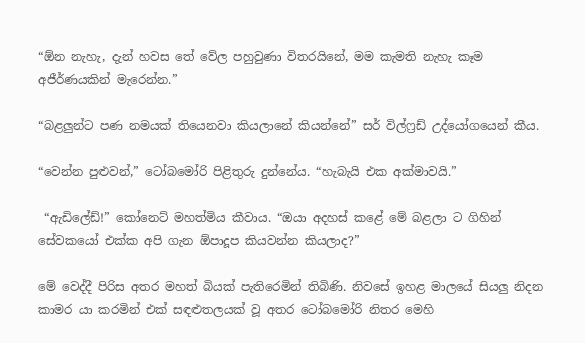“ඕන නැහැ, දැන් හවස තේ වේල පහුවුණා විතරයිනේ, මම කැමති නැහැ කෑම අජීර්ණයකින් මැරෙන්න.”

“බළලුන්ට පණ නමයක් තියෙනවා කියලානේ කියන්නේ” සර් විල්ෆ්‍රඩ් උද්යෝගයෙන් කීය.

“වෙන්න පුළුවන්,” ටෝබමෝරි පිළිතුරු දුන්නේය. “හැබැයි එක අක්මාවයි.”

 “ඇඩිලේඩ්!” කෝනෙට් මහත්මිය කීවාය. “ඔයා අදහස් කළේ මේ බළලා ට ගිහින් සේවකයෝ එක්ක අපි ගැන ඕපාදූප කියවන්න කියලාද?”

මේ වෙද්දී පිරිස අතර මහත් බියක් පැතිරෙමින් තිබිණි. නිවසේ ඉහළ මාලයේ සියලු නිදන කාමර යා කරමින් එක් සඳළුතලයක් වූ අතර ටෝබමෝරි නිතර මෙහි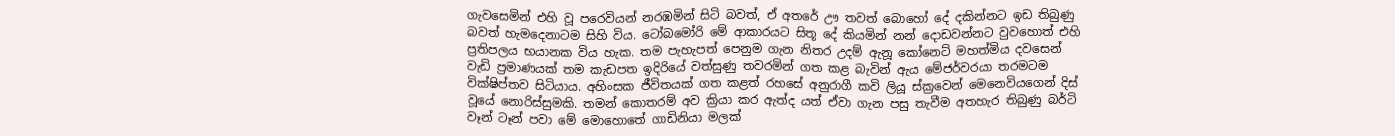ගැවසෙමින් එහි වූ පරෙවියන් නරඹමින් සිටි බවත්, ඒ අතරේ ඌ තවත් බොහෝ දේ දකින්නට ඉඩ තිබුණු බවත් හැමදෙනාටම සිහි විය. ටෝබමෝරි මේ ආකාරයට සිතූ දේ කියමින් නන් දොඩවන්නට වුවහොත් එහි ප්‍රතිපලය භයානක විය හැක. තම පැහැපත් පෙනුම ගැන නිතර උදම් ඇනූ කෝනෙට් මහත්මිය දවසෙන් වැඩි ප්‍රමාණයක් තම කැඩපත ඉදිරියේ වත්සුණු තවරමින් ගත කළ බැවින් ඇය මේජර්වරයා තරමටම වික්ෂිප්තව සිටියාය. අහිංසක ජීවිතයක් ගත කළත් රහසේ අනුරාගී කවි ලියූ ස්ක්‍රවෙන් මෙනෙවියගෙන් දිස් වූයේ නොරිස්සුමකි. තමන් කොතරම් අව ක්‍රියා කර ඇත්ද යත් ඒවා ගැන පසු තැවීම අතහැර තිබුණු බර්ටි වෑන් ටෑන් පවා මේ මොහොතේ ගාඩිනියා මලක්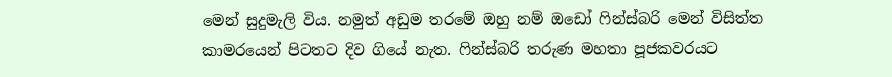මෙන් සුදුමැලි විය. නමුත් අඩුම තරමේ ඔහු නම් ඔඩෝ ෆින්ස්බරි මෙන් විසිත්ත කාමරයෙන් පිටතට දිව ගියේ නැත. ෆින්ස්බරි තරුණ මහතා පූජකවරයට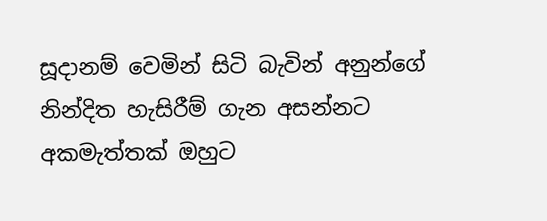සූදානම් වෙමින් සිටි බැවින් අනුන්ගේ නින්දිත හැසිරීම් ගැන අසන්නට අකමැත්තක් ඔහුට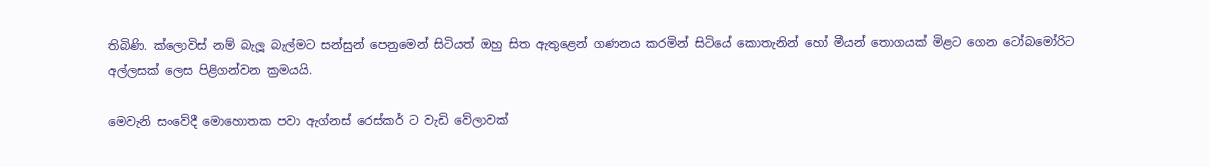තිබිණි. ක්ලොවිස් නම් බැලූ බැල්මට සන්සුන් පෙනුමෙන් සිටියත් ඔහු සිත ඇතුළෙන් ගණනය කරමින් සිටියේ කොතැනින් හෝ මීයන් තොගයක් මිළට ගෙන ටෝබමෝරිට අල්ලසක් ලෙස පිළිගන්වන ක්‍රමයයි.

මෙවැනි සංවේදී මොහොතක පවා ඇග්නස් රෙස්කර් ට වැඩි වේලාවක්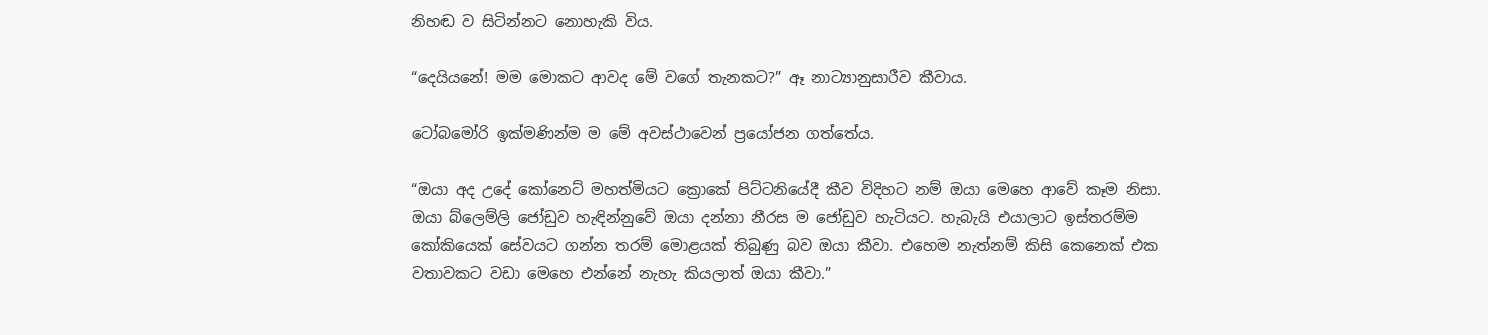නිහඬ ව සිටින්නට නොහැකි විය.

“දෙයියනේ! මම මොකට ආවද මේ වගේ තැනකට?” ඈ නාට්‍යානුසාරීව කීවාය.

ටෝබමෝරි ඉක්මණින්ම ම මේ අවස්ථාවෙන් ප්‍රයෝජන ගත්තේය.

“ඔයා අද උදේ කෝනෙට් මහත්මියට ක්‍රොකේ පිට්ටනියේදී කීව විදිහට නම් ඔයා මෙහෙ ආවේ කෑම නිසා. ඔයා බ්ලෙම්ලි ජෝඩුව හැඳින්නුවේ ඔයා දන්නා නීරස ම ජෝඩුව හැටියට. හැබැයි එයාලාට ඉස්තරම්ම කෝකියෙක් සේවයට ගන්න තරම් මොළයක් තිබුණු බව ඔයා කීවා. එහෙම නැත්නම් කිසි කෙනෙක් එක වතාවකට වඩා මෙහෙ එන්නේ නැහැ කියලාත් ඔයා කීවා.”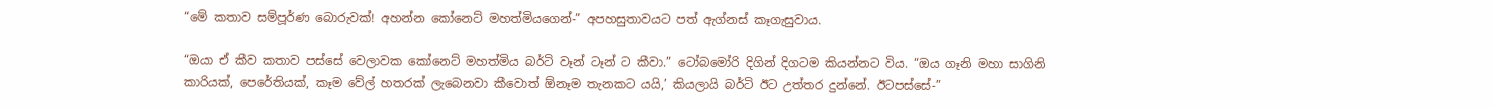“මේ කතාව සම්පූර්ණ බොරුවක්! අහන්න කෝනෙට් මහත්මියගෙන්-” අපහසුතාවයට පත් ඇග්නස් කෑගැසුවාය.

“ඔයා ඒ කීව කතාව පස්සේ වෙලාවක කෝනෙට් මහත්මිය බර්ටි වෑන් ටෑන් ට කීවා.” ටෝබමෝරි දිගින් දිගටම කියන්නට විය. “ඔය ගෑනි මහා සාගිනි කාරියක්, පෙරේතියක්, කෑම වේල් හතරක් ලැබෙනවා කීවොත් ඕනෑම තැනකට යයි,’ කියලායි බර්ටි ඊට උත්තර දුන්නේ. ඊටපස්සේ-”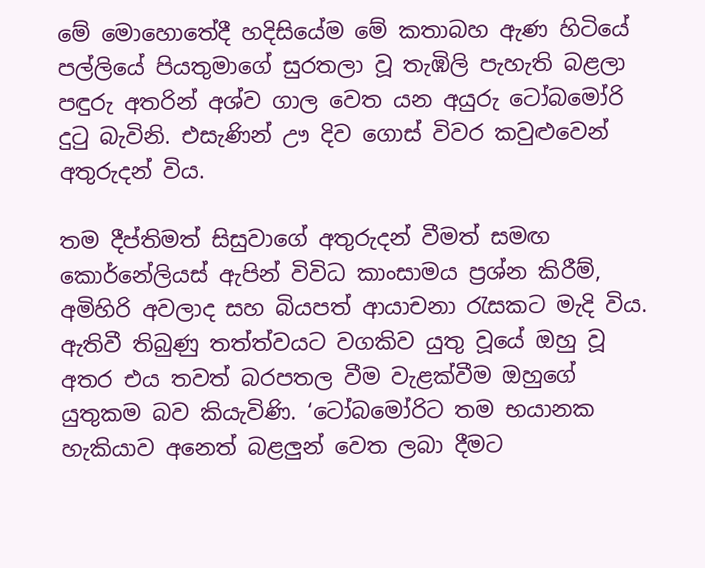මේ මොහොතේදී හදිසියේම මේ කතාබහ ඇණ හිටියේ පල්ලියේ පියතුමාගේ සුරතලා වූ තැඹිලි පැහැති බළලා පඳුරු අතරින් අශ්ව ගාල වෙත යන අයුරු ටෝබමෝරි දුටු බැවිනි. එසැණින් ඌ දිව ගොස් විවර කවුළුවෙන් අතුරුදන් විය.

තම දීප්තිමත් සිසුවාගේ අතුරුදන් වීමත් සමඟ කොර්නේලියස් ඇපින් විවිධ කාංසාමය ප්‍රශ්න කිරීම්, අමිහිරි අවලාද සහ බියපත් ආයාචනා රැසකට මැදි විය. ඇතිවී තිබුණු තත්ත්වයට වගකිව යුතු වූයේ ඔහු වූ අතර එය තවත් බරපතල වීම වැළක්වීම ඔහුගේ යුතුකම බව කියැවිණි. ‘ටෝබමෝරිට තම භයානක හැකියාව අනෙත් බළලුන් වෙත ලබා දීමට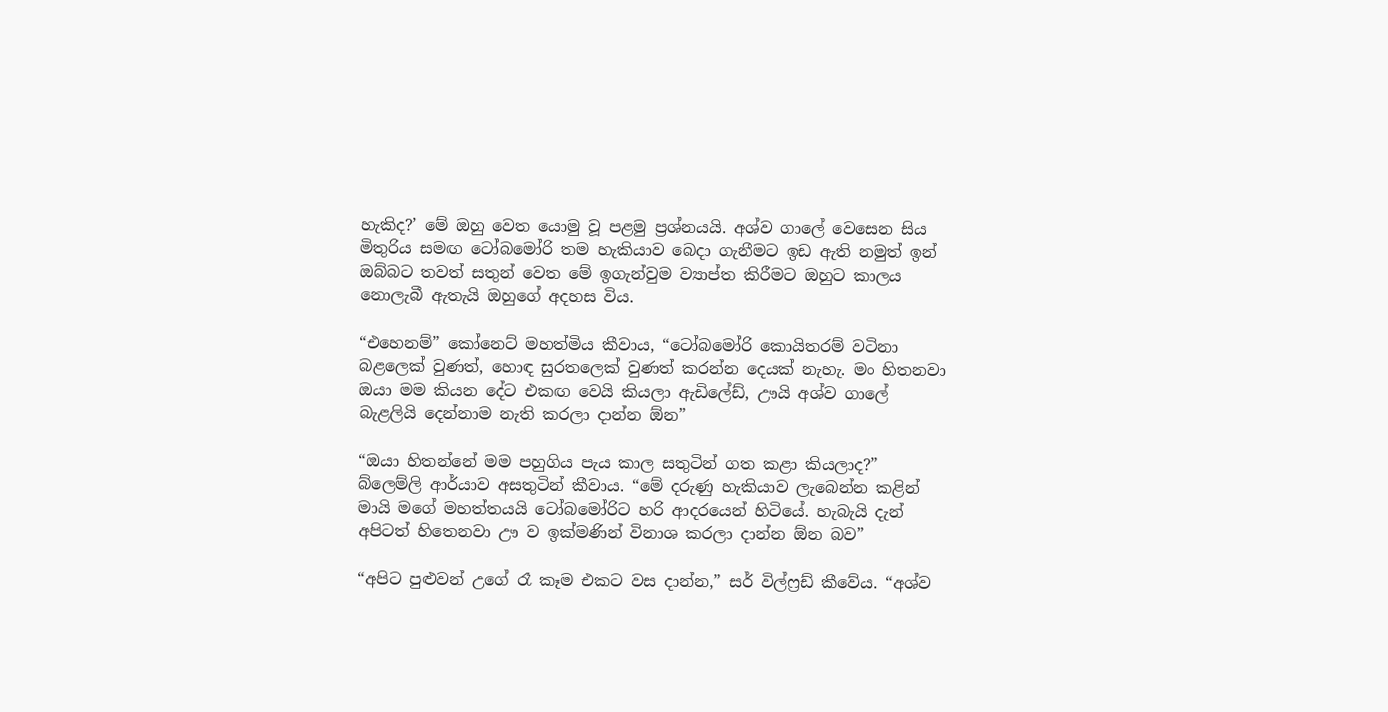හැකිද?’ මේ ඔහු වෙත යොමු වූ පළමු ප්‍රශ්නයයි. අශ්ව ගාලේ වෙසෙන සිය මිතුරිය සමඟ ටෝබමෝරි තම හැකියාව බෙදා ගැනීමට ඉඩ ඇති නමුත් ඉන් ඔබ්බට තවත් සතුන් වෙත මේ ඉගැන්වුම ව්‍යාප්ත කිරීමට ඔහුට කාලය නොලැබී ඇතැයි ඔහුගේ අදහස විය.

“එහෙනම්” කෝනෙට් මහත්මිය කීවාය, “ටෝබමෝරි කොයිතරම් වටිනා බළලෙක් වුණත්, හොඳ සුරතලෙක් වුණත් කරන්න දෙයක් නැහැ. මං හිතනවා ඔයා මම කියන දේට එකඟ වෙයි කියලා ඇඩිලේඩ්, ඌයි අශ්ව ගාලේ බැළලියි දෙන්නාම නැති කරලා දාන්න ඕන”

“ඔයා හිතන්නේ මම පහුගිය පැය කාල සතුටින් ගත කළා කියලාද?” බ්ලෙම්ලි ආර්යාව අසතුටින් කීවාය. “මේ දරුණු හැකියාව ලැබෙන්න කළින් මායි මගේ මහත්තයයි ටෝබමෝරිට හරි ආදරයෙන් හිටියේ. හැබැයි දැන් අපිටත් හිතෙනවා ඌ ව ඉක්මණින් විනාශ කරලා දාන්න ඕන බව”

“අපිට පුළුවන් උගේ රෑ කෑම එකට වස දාන්න,” සර් විල්ෆ්‍රඩ් කීවේය. “අශ්ව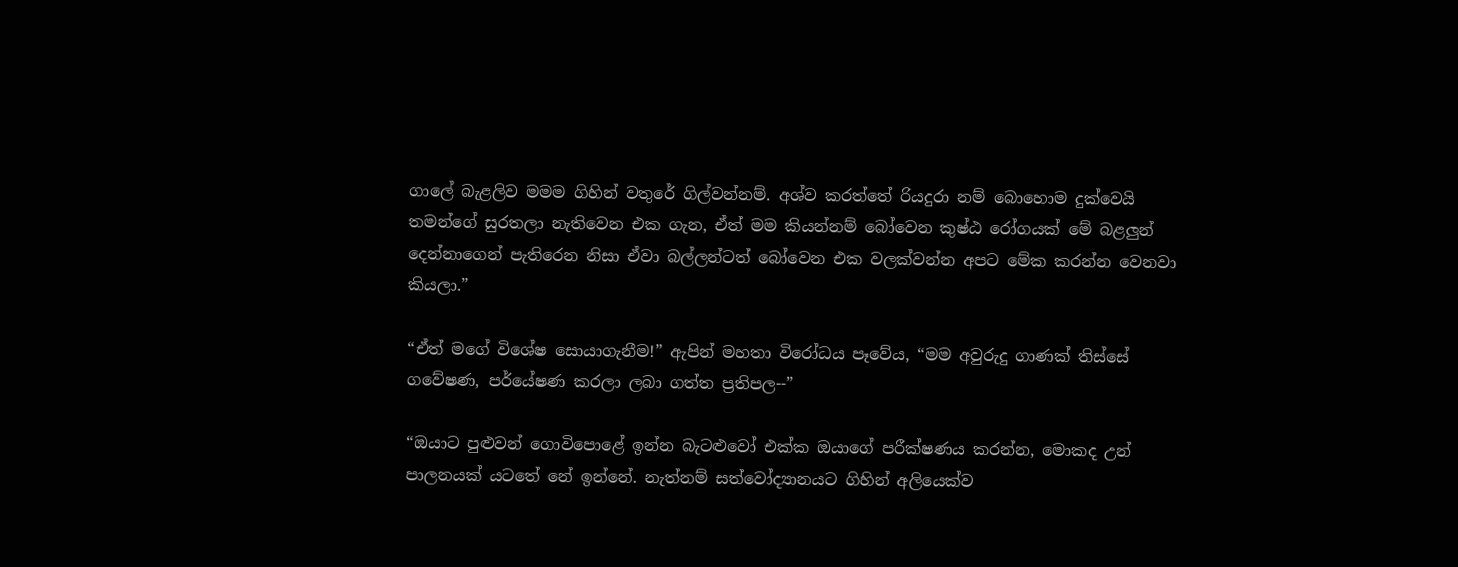ගාලේ බැළලිව මමම ගිහින් වතුරේ ගිල්වන්නම්. අශ්ව කරත්තේ රියදුරා නම් බොහොම දුක්වෙයි තමන්ගේ සුරතලා නැතිවෙන එක ගැන, ඒත් මම කියන්නම් බෝවෙන කුෂ්ඨ රෝගයක් මේ බළලුන් දෙන්නාගෙන් පැතිරෙන නිසා ඒවා බල්ලන්ටත් බෝවෙන එක වලක්වන්න අපට මේක කරන්න වෙනවා කියලා.”

“ඒත් මගේ විශේෂ සොයාගැනීම!” ඇපින් මහතා විරෝධය පෑවේය, “මම අවුරුදු ගාණක් තිස්සේ ගවේෂණ, පර්යේෂණ කරලා ලබා ගත්ත ප්‍රතිපල--”

“ඔයාට පුළුවන් ගොවිපොළේ ඉන්න බැටළුවෝ එක්ක ඔයාගේ පරීක්ෂණය කරන්න, මොකද උන් පාලනයක් යටතේ නේ ඉන්නේ. නැත්නම් සත්වෝද්‍යානයට ගිහින් අලියෙක්ව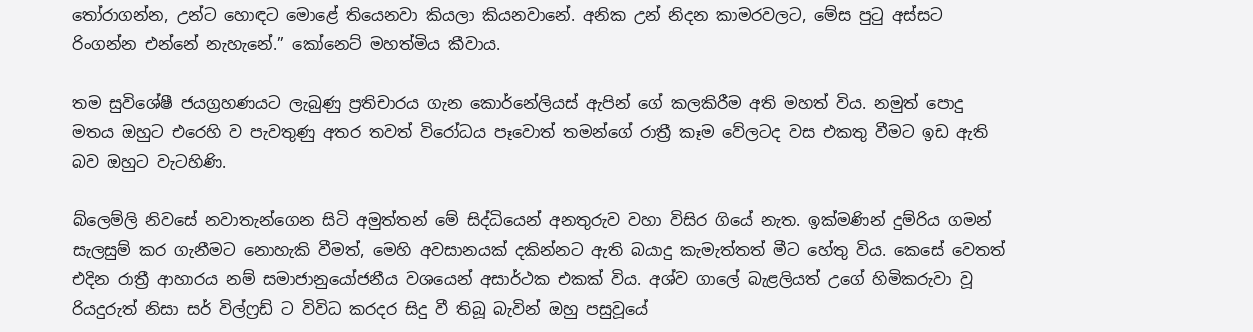තෝරාගන්න, උන්ට හොඳට මොළේ තියෙනවා කියලා කියනවානේ. අනික උන් නිදන කාමරවලට, මේස පුටු අස්සට රිංගන්න එන්නේ නැහැනේ.” කෝනෙට් මහත්මිය කීවාය.

තම සුවිශේෂී ජයග්‍රහණයට ලැබුණු ප්‍රතිචාරය ගැන කොර්නේලියස් ඇපින් ගේ කලකිරීම අති මහත් විය. නමුත් පොදු මතය ඔහුට එරෙහි ව පැවතුණු අතර තවත් විරෝධය පෑවොත් තමන්ගේ රාත්‍රී කෑම වේලටද වස එකතු වීමට ඉඩ ඇති බව ඔහුට වැටහිණි.

බ්ලෙම්ලි නිවසේ නවාතැන්ගෙන සිටි අමුත්තන් මේ සිද්ධියෙන් අනතුරුව වහා විසිර ගියේ නැත. ඉක්මණින් දුම්රිය ගමන් සැලසුම් කර ගැනීමට නොහැකි වීමත්, මෙහි අවසානයක් දකින්නට ඇති බයාදු කැමැත්තත් මීට හේතු විය. කෙසේ වෙතත් එදින රාත්‍රී ආහාරය නම් සමාජානුයෝජනීය වශයෙන් අසාර්ථක එකක් විය. අශ්ව ගාලේ බැළලියත් උගේ හිමිකරුවා වූ රියදුරුත් නිසා සර් විල්ෆ්‍රඩ් ට විවිධ කරදර සිදු වී තිබූ බැවින් ඔහු පසුවූයේ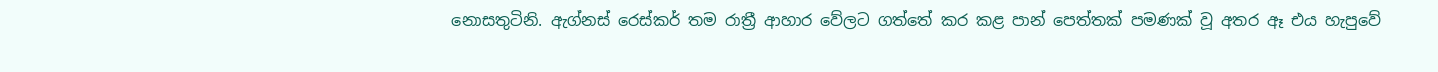නොසතුටිනි. ඇග්නස් රෙස්කර් තම රාත්‍රී ආහාර වේලට ගත්තේ කර කළ පාන් පෙත්තක් පමණක් වූ අතර ඈ එය හැපුවේ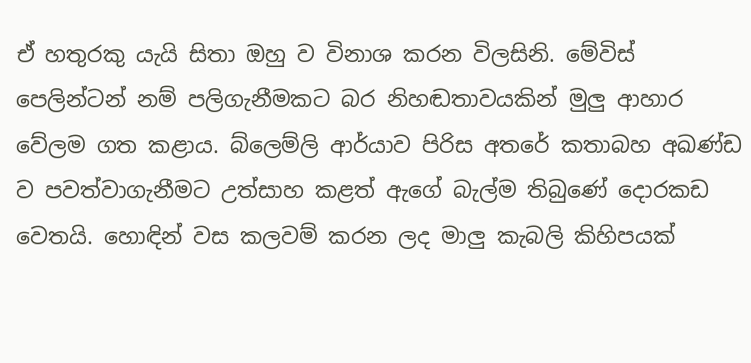ඒ හතුරකු යැයි සිතා ඔහු ව විනාශ කරන විලසිනි. මේවිස් පෙලින්ටන් නම් පලිගැනීමකට බර නිහඬතාවයකින් මුලු ආහාර වේලම ගත කළාය. බ්ලෙම්ලි ආර්යාව පිරිස අතරේ කතාබහ අඛණ්ඩ ව පවත්වාගැනීමට උත්සාහ කළත් ඇගේ බැල්ම තිබුණේ දොරකඩ වෙතයි. හොඳින් වස කලවම් කරන ලද මාලු කැබලි කිහිපයක්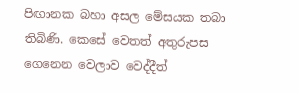පිඟානක බහා අසල මේසයක තබා තිබිණි. කෙසේ වෙතත් අතුරුපස ගෙනෙන වෙලාව වෙද්දීත්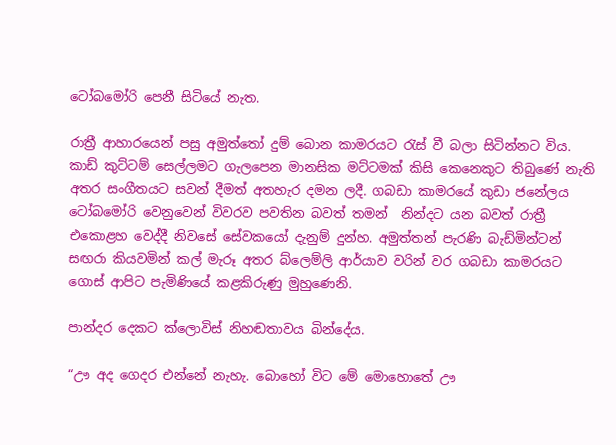ටෝබමෝරි පෙනී සිටියේ නැත.

රාත්‍රී ආහාරයෙන් පසු අමුත්තෝ දුම් බොන කාමරයට රැස් වී බලා සිටින්නට විය. කාඩ් කුට්ටම් සෙල්ලමට ගැලපෙන මානසික මට්ටමක් කිසි කෙනෙකුට තිබුණේ නැති අතර සංගීතයට සවන් දීමත් අතහැර දමන ලදී. ගබඩා කාමරයේ කුඩා ජනේලය ටෝබමෝරි වෙනුවෙන් විවරව පවතින බවත් තමන්  නින්දට යන බවත් රාත්‍රී එකොළහ වෙද්දී නිවසේ සේවකයෝ දැනුම් දුන්හ. අමුත්තන් පැරණි බැඩ්මින්ටන් සඟරා කියවමින් කල් මැරූ අතර බ්ලෙම්ලි ආර්යාව වරින් වර ගබඩා කාමරයට ගොස් ආපිට පැමිණියේ කළකිරුණු මුහුණෙනි.

පාන්දර දෙකට ක්ලොවිස් නිහඬතාවය බින්දේය.

“ඌ අද ගෙදර එන්නේ නැහැ. බොහෝ විට මේ මොහොතේ ඌ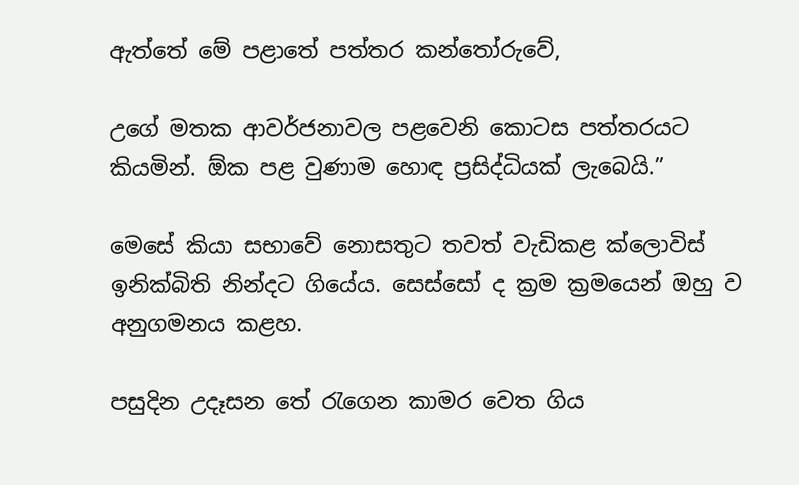ඇත්තේ මේ පළාතේ පත්තර කන්තෝරුවේ,

උගේ මතක ආවර්ජනාවල පළවෙනි කොටස පත්තරයට කියමින්. ඕක පළ වුණාම හොඳ ප්‍රසිද්ධියක් ලැබෙයි.”

මෙසේ කියා සභාවේ නොසතුට තවත් වැඩිකළ ක්ලොවිස් ඉනික්බිති නින්දට ගියේය. සෙස්සෝ ද ක්‍රම ක්‍රමයෙන් ඔහු ව අනුගමනය කළහ.

පසුදින උදෑසන තේ රැගෙන කාමර වෙත ගිය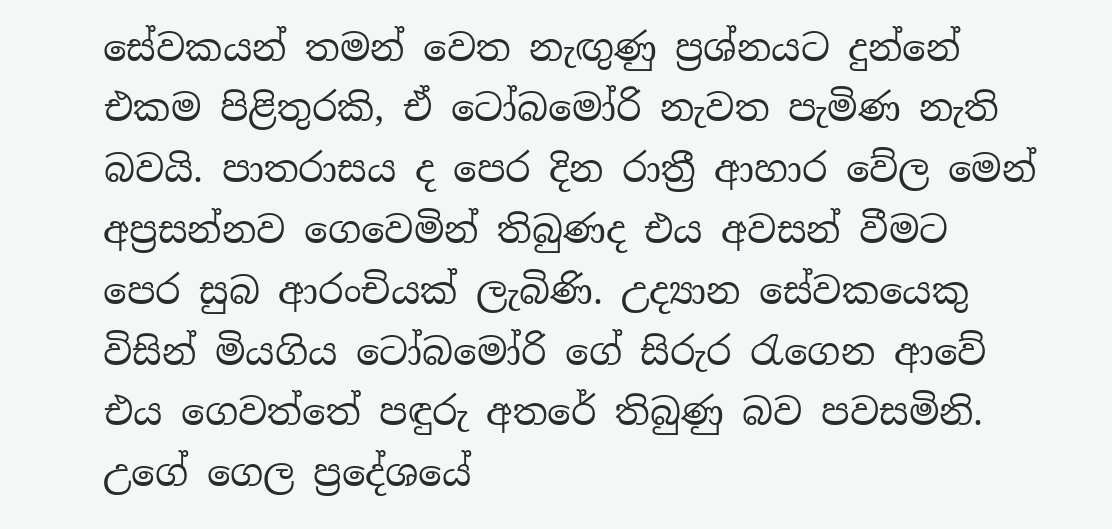සේවකයන් තමන් වෙත නැඟුණු ප්‍රශ්නයට දුන්නේ එකම පිළිතුරකි, ඒ ටෝබමෝරි නැවත පැමිණ නැති බවයි. පාතරාසය ද පෙර දින රාත්‍රී ආහාර වේල මෙන් අප්‍රසන්නව ගෙවෙමින් තිබුණද එය අවසන් වීමට පෙර සුබ ආරංචියක් ලැබිණි. උද්‍යාන සේවකයෙකු විසින් මියගිය ටෝබමෝරි ගේ සිරුර රැගෙන ආවේ එය ගෙවත්තේ පඳුරු අතරේ තිබුණු බව පවසමිනි. උගේ ගෙල ප්‍රදේශයේ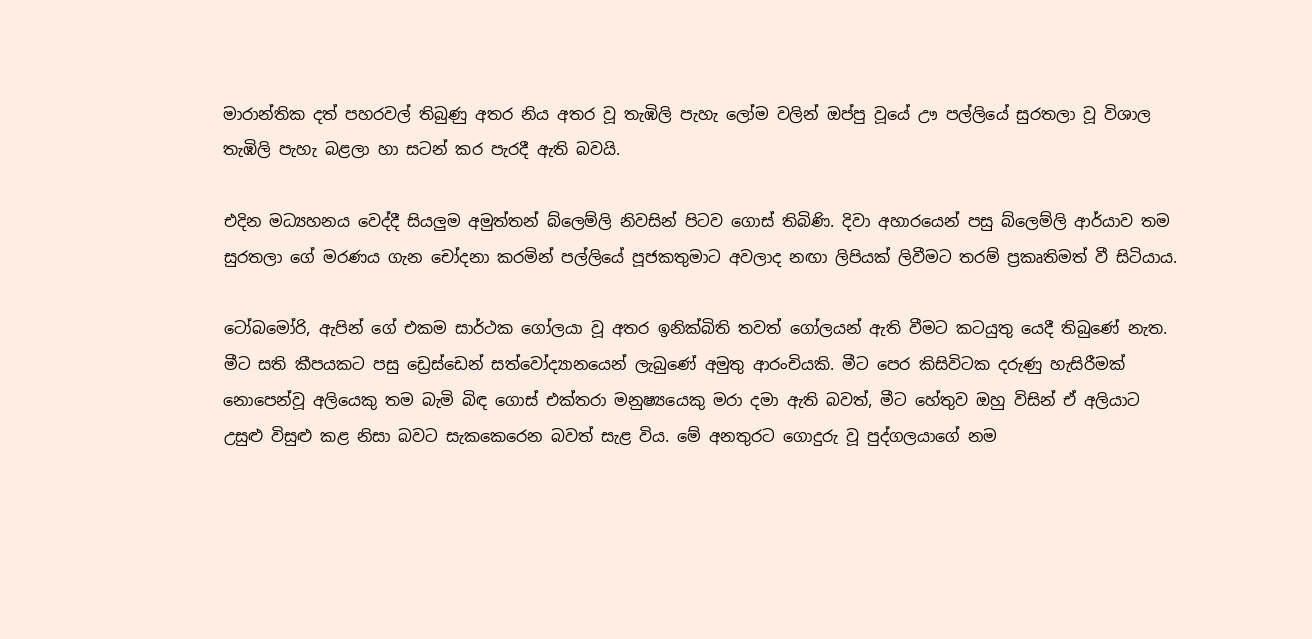මාරාන්තික දත් පහරවල් තිබුණු අතර නිය අතර වූ තැඹිලි පැහැ ලෝම වලින් ඔප්පු වූයේ ඌ පල්ලියේ සුරතලා වූ විශාල තැඹිලි පැහැ බළලා හා සටන් කර පැරදී ඇති බවයි.

එදින මධ්‍යහනය වෙද්දී සියලුම අමුත්තන් බ්ලෙම්ලි නිවසින් පිටව ගොස් තිබිණි. දිවා අහාරයෙන් පසු බ්ලෙම්ලි ආර්යාව තම සුරතලා ගේ මරණය ගැන චෝදනා කරමින් පල්ලියේ පූජකතුමාට අවලාද නඟා ලිපියක් ලිවීමට තරම් ප්‍රකෘතිමත් වී සිටියාය.

ටෝබමෝරි, ඇපින් ගේ එකම සාර්ථක ගෝලයා වූ අතර ඉනික්බිති තවත් ගෝලයන් ඇති වීමට කටයුතු යෙදී තිබුණේ නැත. මීට සති කීපයකට පසු ඩ්‍රෙස්ඩෙන් සත්වෝද්‍යානයෙන් ලැබුණේ අමුතු ආරංචියකි. මීට පෙර කිසිවිටක දරුණු හැසිරීමක් නොපෙන්වූ අලියෙකු තම බැමි බිඳ ගොස් එක්තරා මනුෂ්‍යයෙකු මරා දමා ඇති බවත්, මීට හේතුව ඔහු විසින් ඒ අලියාට උසුළු විසුළු කළ නිසා බවට සැකකෙරෙන බවත් සැළ විය. මේ අනතුරට ගොදුරු වූ පුද්ගලයාගේ නම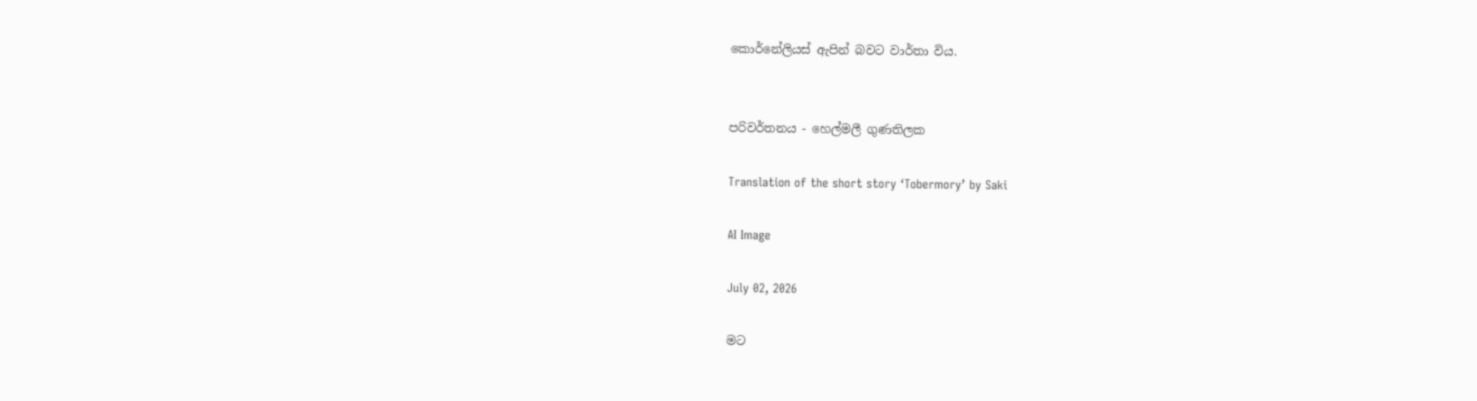කොර්නේලියස් ඇපින් බවට වාර්තා විය.


පරිවර්තනය - හෙල්මලී ගුණතිලක

Translation of the short story ‘Tobermory’ by Saki

AI Image

July 02, 2026

මට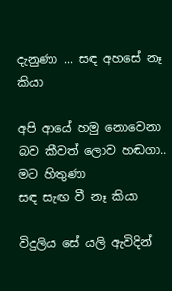දැනුණා ... සඳ අහසේ නෑ කියා

අපි ආයේ හමු නොවෙනා
බව කීවත් ලොව හඬගා..
මට හිතුණා
සඳ සැඟ වී නෑ කියා

විදුලිය සේ යලි ඇවිදින්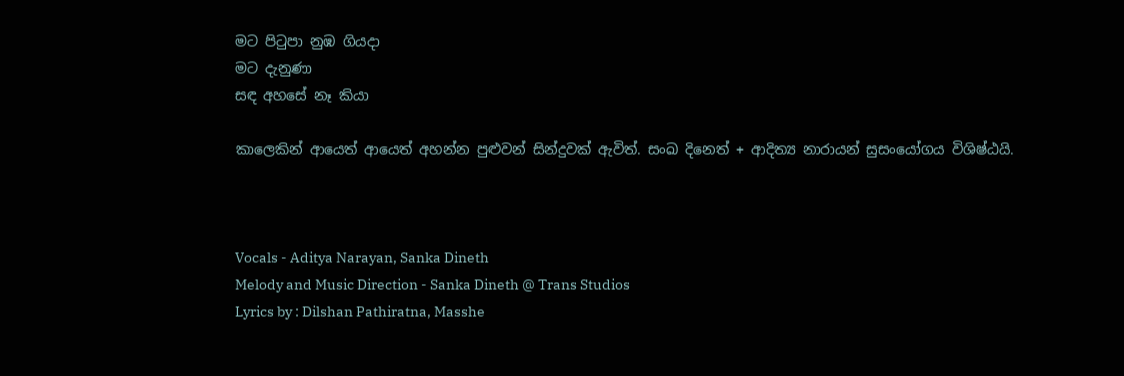මට පිටුපා නුඹ ගියදා
මට දැනුණා
සඳ අහසේ නෑ කියා

කාලෙකින් ආයෙත් ආයෙත් අහන්න පුළුවන් සින්දුවක් ඇවිත්. සංඛ දිනෙත් + ආදිත්‍ය නාරායන් සුසංයෝගය විශිෂ්ඨයි.



Vocals - Aditya Narayan, Sanka Dineth
Melody and Music Direction - Sanka Dineth @ Trans Studios
Lyrics by : Dilshan Pathiratna, Masshe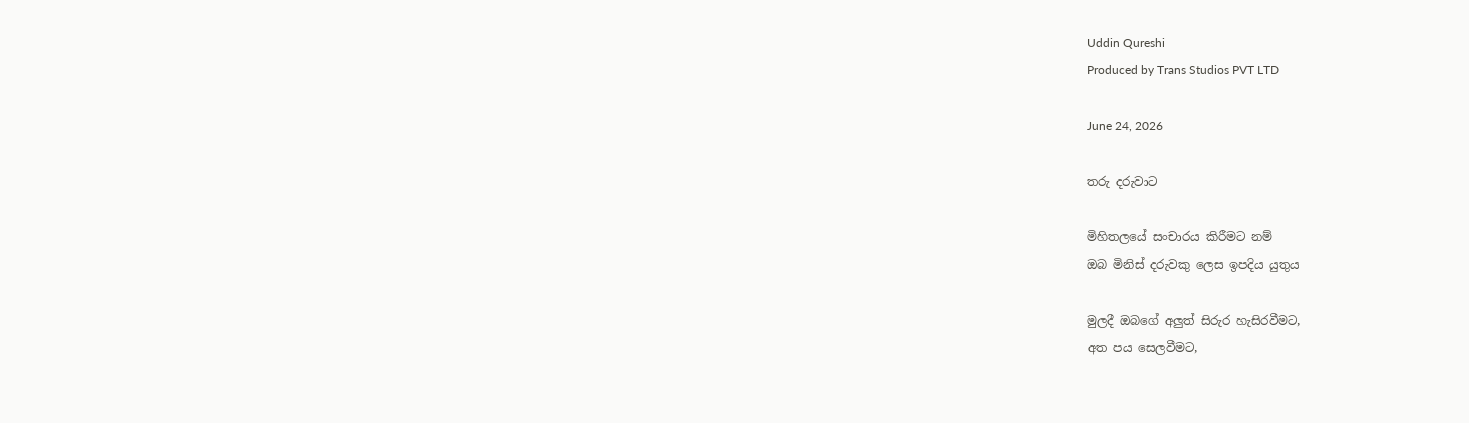Uddin Qureshi
Produced by Trans Studios PVT LTD

June 24, 2026

තරු දරුවාට

මිහිතලයේ සංචාරය කිරීමට නම්
ඔබ මිනිස් දරුවකු ලෙස ඉපදිය යුතුය

මුලදී ඔබගේ අලුත් සිරුර හැසිරවීමට,
අත පය සෙලවීමට,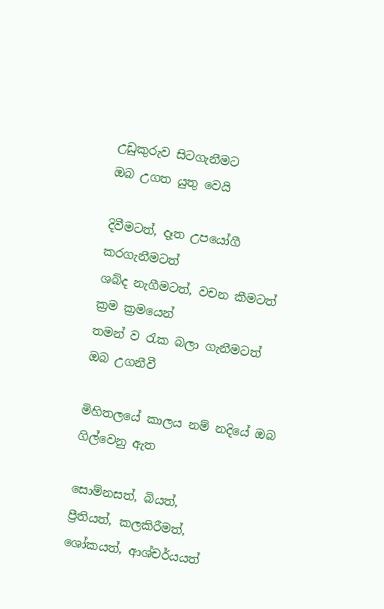උඩුකුරුව සිටගැනීමට
ඔබ උගත යුතු වෙයි

දිවීමටත්, දෑත උපයෝගී කරගැනීමටත්
ශබ්ද නැගීමටත්, වචන කීමටත්
ක්‍රම ක්‍රමයෙන්
තමන් ව රැක බලා ගැනීමටත්
ඔබ උගනීවී

මිහිතලයේ කාලය නම් නදියේ ඔබ ගිල්වෙනු ඇත

සොම්නසත්, බියත්,
ප්‍රීතියත්, කලකිරීමත්,
ශෝකයත්, ආශ්චර්යයත්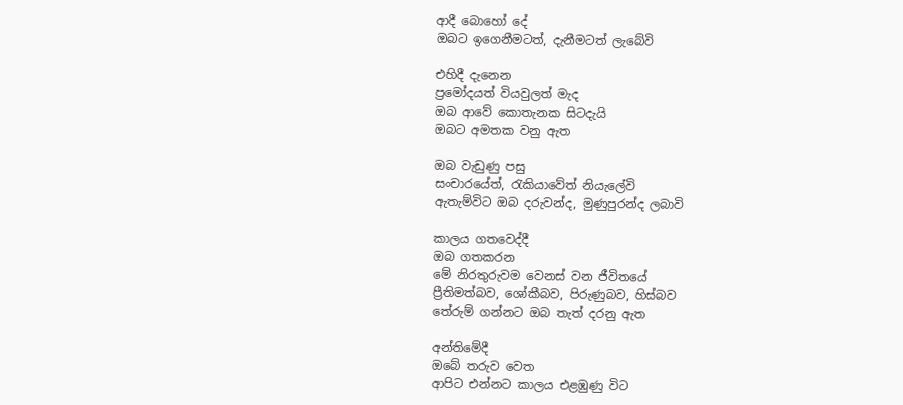ආදී බොහෝ දේ
ඔබට ඉගෙනීමටත්, දැනීමටත් ලැබේවි

එහිදී දැනෙන
ප්‍රමෝදයත් වියවුලත් මැද
ඔබ ආවේ කොතැනක සිටදැයි
ඔබට අමතක වනු ඇත

ඔබ වැඩුණු පසු
සංචාරයේත්, රැකියාවේත් නියැලේවි
ඇතැම්විට ඔබ දරුවන්ද, මුණුපුරන්ද ලබාවි

කාලය ගතවෙද්දී
ඔබ ගතකරන
මේ නිරතුරුවම වෙනස් වන ජීවිතයේ
ප්‍රීතිමත්බව, ශෝකීබව, පිරුණුබව, හිස්බව
තේරුම් ගන්නට ඔබ තැත් දරනු ඇත

අන්තිමේදී
ඔබේ තරුව වෙත
ආපිට එන්නට කාලය එළඹුණු විට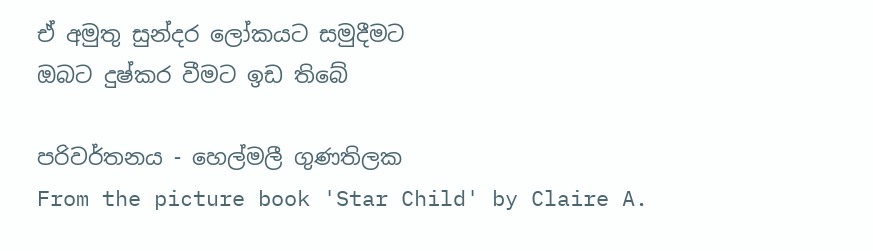ඒ අමුතු සුන්දර ලෝකයට සමුදීමට
ඔබට දුෂ්කර වීමට ඉඩ තිබේ

පරිවර්තනය - හෙල්මලී ගුණතිලක
From the picture book 'Star Child' by Claire A.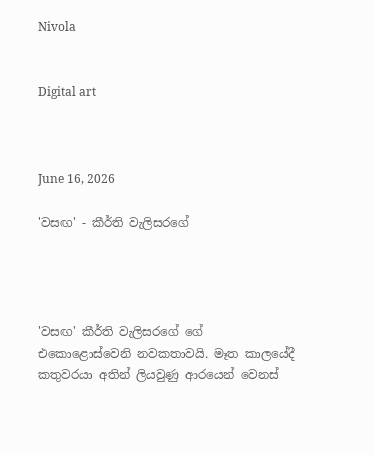Nivola


Digital art



June 16, 2026

'වසඟ' - කීර්ති වැලිසරගේ




'වසඟ' කීර්ති වැලිසරගේ ගේ එකොළොස්වෙනි නවකතාවයි. මෑත කාලයේදී කතුවරයා අතින් ලියවුණු ආරයෙන් වෙනස්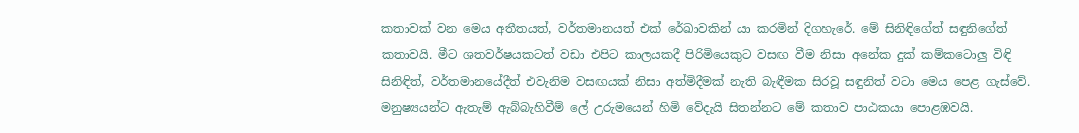කතාවක් වන මෙය අතීතයත්, වර්තමානයත් එක් රේඛාවකින් යා කරමින් දිගහැරේ. මේ සිනිඳිගේත් සඳුනිගේත් කතාවයි. මීට ශතවර්ෂයකටත් වඩා එපිට කාලයකදී පිරිමියෙකුට වසඟ වීම නිසා අනේක දුක් කම්කටොලු විඳි සිනිඳිත්, වර්තමානයේදීත් එවැනිම වසඟයක් නිසා අත්මිදීමක් නැති බැඳීමක සිරවූ සඳුනිත් වටා මෙය පෙළ ගැස්වේ. මනුෂ්‍යයන්ට ඇතැම් ඇබ්බැහිවීම් ලේ උරුමයෙන් හිමි වේදැයි සිතන්නට මේ කතාව පාඨකයා පොළඹවයි.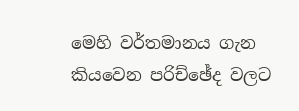මෙහි වර්තමානය ගැන කියවෙන පරිච්ඡේද වලට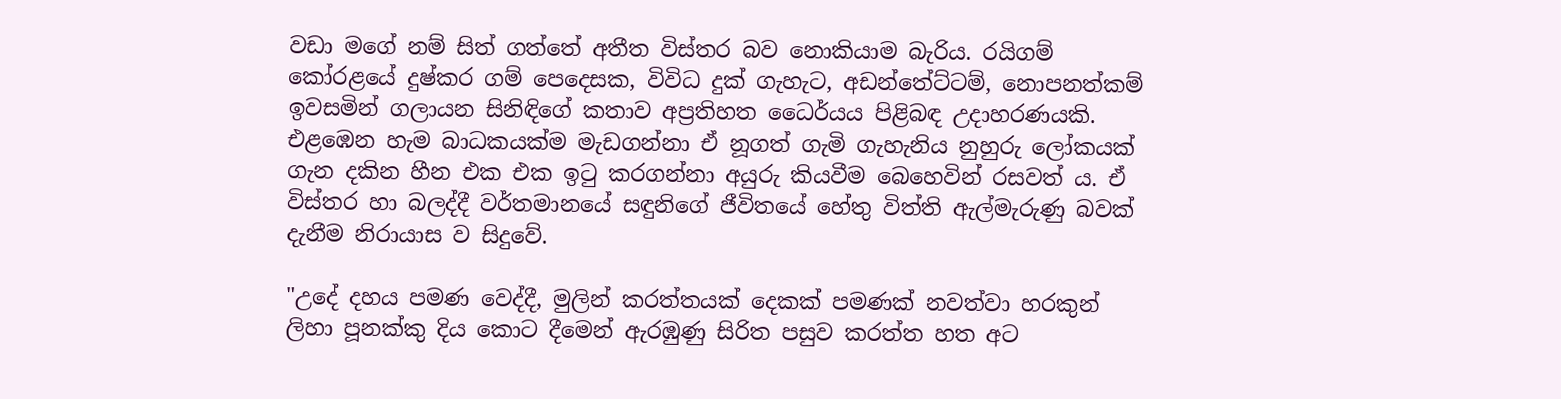වඩා මගේ නම් සිත් ගත්තේ අතීත විස්තර බව නොකියාම බැරිය. රයිගම් කෝරළයේ දුෂ්කර ගම් පෙදෙසක, විවිධ දුක් ගැහැට, අඩන්තේට්ටම්, නොපනත්කම් ඉවසමින් ගලායන සිනිඳිගේ කතාව අප්‍රතිහත ධෛර්යය පිළිබඳ උදාහරණයකි. එළඹෙන හැම බාධකයක්ම මැඩගන්නා ඒ නූගත් ගැමි ගැහැනිය නුහුරු ලෝකයක් ගැන දකින හීන එක එක ඉටු කරගන්නා අයුරු කියවීම බෙහෙවින් රසවත් ය. ඒ විස්තර හා බලද්දී වර්තමානයේ සඳුනිගේ ජීවිතයේ හේතු විත්ති ඇල්මැරුණු බවක් දැනීම නිරායාස ව සිදුවේ.

"උදේ දහය පමණ වෙද්දී, මුලින් කරත්තයක් දෙකක් පමණක් නවත්වා හරකුන් ලිහා පූනක්කු දිය කොට දීමෙන් ඇරඹුණු සිරිත පසුව කරත්ත හත අට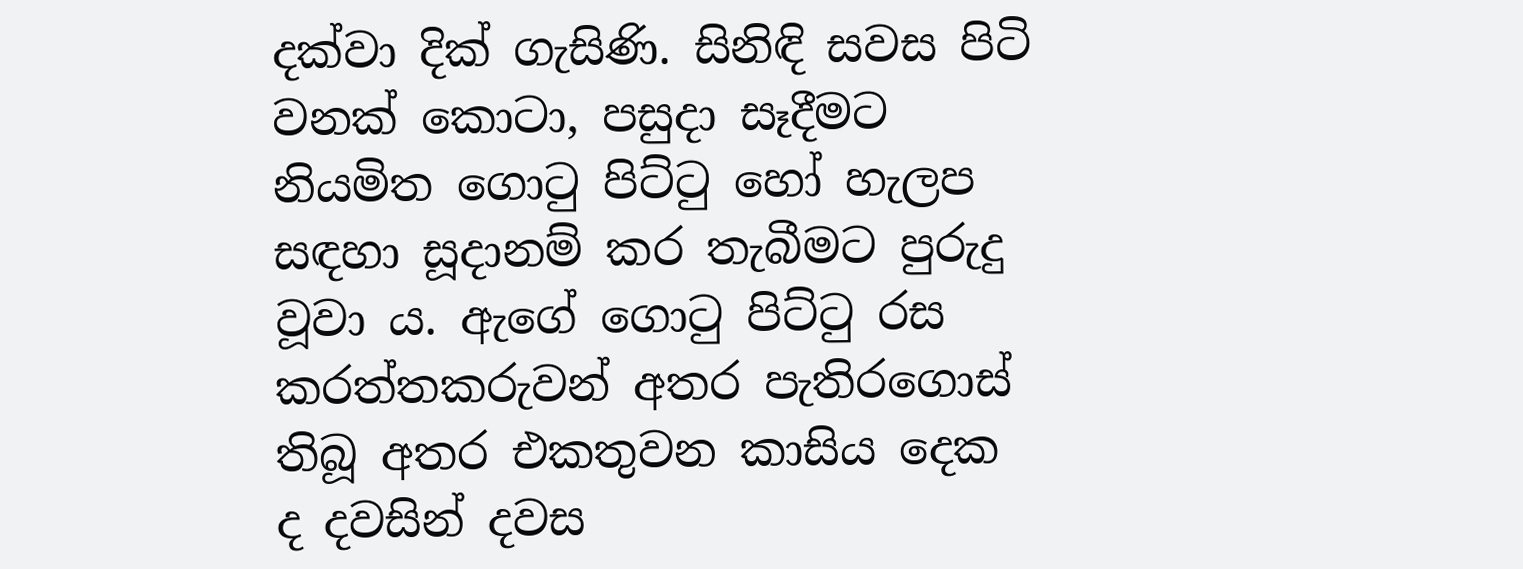දක්වා දික් ගැසිණි. සිනිඳි සවස පිටි වනක් කොටා, පසුදා සෑදීමට නියමිත ගොටු පිට්ටු හෝ හැලප සඳහා සූදානම් කර තැබීමට පුරුදු වූවා ය. ඇගේ ගොටු පිට්ටු රස කරත්තකරුවන් අතර පැතිරගොස් තිබූ අතර එකතුවන කාසිය දෙක ද දවසින් දවස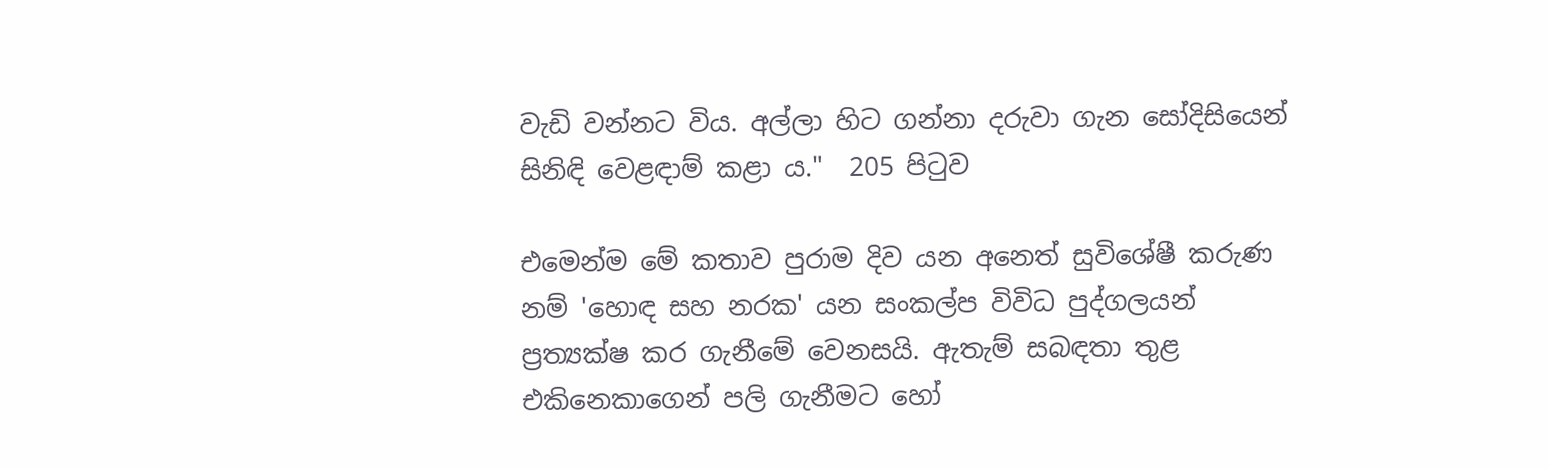වැඩි වන්නට විය. අල්ලා හිට ගන්නා දරුවා ගැන සෝදිසියෙන් සිනිඳි වෙළඳාම් කළා ය."  205 පිටුව

එමෙන්ම මේ කතාව පුරාම දිව යන අනෙත් සුවිශේෂී කරුණ නම් 'හොඳ සහ නරක' යන සංකල්ප විවිධ පුද්ගලයන් ප්‍රත්‍යක්ෂ කර ගැනීමේ වෙනසයි. ඇතැම් සබඳතා තුළ එකිනෙකාගෙන් පලි ගැනීමට හෝ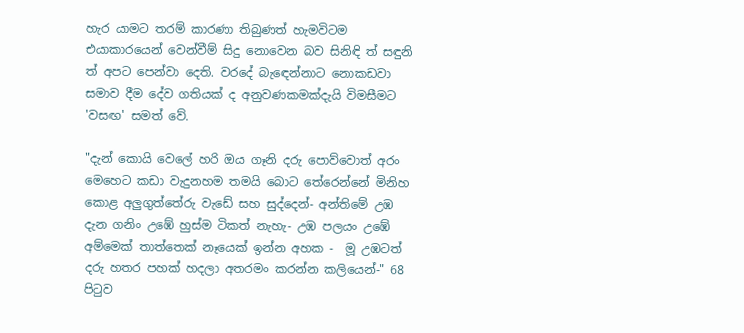හැර යාමට තරම් කාරණා තිබුණත් හැමවිටම එයාකාරයෙන් වෙන්වීම් සිදු නොවෙන බව සිනිඳි ත් සඳුනි ත් අපට පෙන්වා දෙති. වරදේ බැඳෙන්නාට නොකඩවා සමාව දීම දේව ගතියක් ද අනුවණකමක්දැයි විමසීමට 'වසඟ' සමත් වේ.

"දැන් කොයි වෙලේ හරි ඔය ගෑනි දරු පොව්වොත් අරං මෙහෙට කඩා වැදුනහම තමයි බොට තේරෙන්නේ මිනිහ කොළ අලුගුත්තේරු වැඩේ සහ සුද්දෙන්- අන්තිමේ උඹ දැන ගනිං උඹේ හුස්ම ටිකත් නැහැ- උඹ පලයං උඹේ අම්මෙක් තාත්තෙක් නෑයෙක් ඉන්න අහක -  මූ උඹටත් දරු හතර පහක් හදලා අතරමං කරන්න කලියෙන්-" 68 පිටුව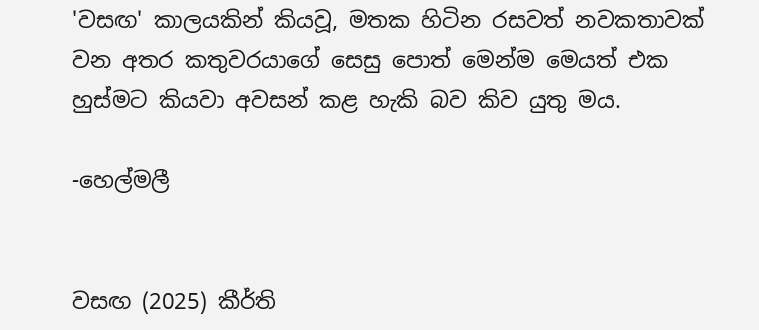'වසඟ' කාලයකින් කියවූ, මතක හිටින රසවත් නවකතාවක් වන අතර කතුවරයාගේ සෙසු පොත් මෙන්ම මෙයත් එක හුස්මට කියවා අවසන් කළ හැකි බව කිව යුතු මය.

-හෙල්මලී


වසඟ (2025) කීර්ති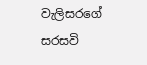වැලිසරගේ
සරසවි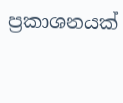ප්‍රකාශනයක්